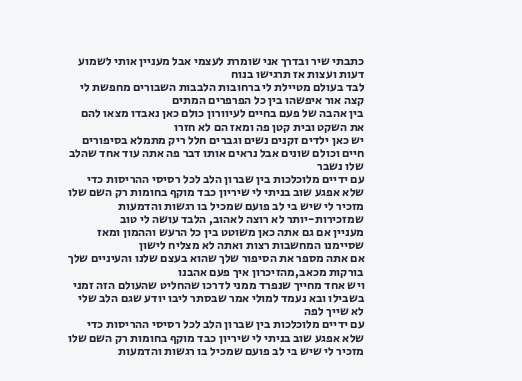כתבתי שיר ובדרך אני שומרת לעצמי אבל מעניין אותי לשמוע דעות ועצות אז תרגישו בנוח
לבד בעולם מטיילת לי ברחובות הלבבות השבורים מחפשת לי קצה אור איפשהו בין כל הפרפרים המתים
בין אהבה של פעם בחיים לעיוורון כולם כאן נאבדו מצאו להם את השקט ובית קטן פה ומאז הם לא חזרו
יש כאן ילדים זקנים נשים וגברים חלל ריק מתמלא בסיפורים חיים וכולם שונים אבל נראים אותו דבר פה אתה עוד אחד שהלב שלו נשבר
עם ידיים מלוכלכות בין שברון הלב לכל רסיסי ההריסות כדי שלא אפגע שוב בניתי לי שיריון כבד מוקף בחומות רק השם שלו מזכיר לי שיש בי לב פועם שמכיל בו רגשות והדמעות שמזכירות-יותר לא רוצה לאהוב, הלבד עושה לי טוב
מעניין אם גם אתה כאן משוטט בין כל הרעש וההמון ומאז שסיימנו המחשבות רצות ואתה לא מצליח לישון
אם אתה מספר את הסיפור שלך שהוא בעצם שלנו והעיניים שלך בורקות מכאב,מהזיכרון איך פעם אהבנו
ויש אחד מחייך שנפרד ממני לדרכו שהחליט שהעולם הזה זמני בשבילו ובא נעמד למולי אמר שבסתר ליבו יודע שגם הלב שלי לא שייך לפה
עם ידיים מלוכלכות בין שברון הלב לכל רסיסי ההריסות כדי שלא אפגע שוב בניתי לי שיריון כבד מוקף בחומות רק השם שלו מזכיר לי שיש בי לב פועם שמכיל בו רגשות והדמעות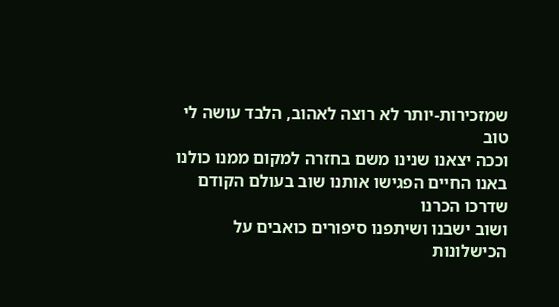שמזכירות-יותר לא רוצה לאהוב, הלבד עושה לי טוב
וככה יצאנו שנינו משם בחזרה למקום ממנו כולנו באנו החיים הפגישו אותנו שוב בעולם הקודם שדרכו הכרנו
ושוב ישבנו ושיתפנו סיפורים כואבים על הכישלונות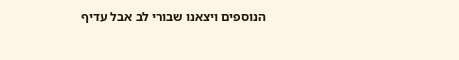הנוספים ויצאנו שבורי לב אבל עדיף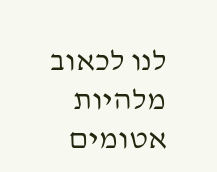לנו לכאוב מלהיות אטומים